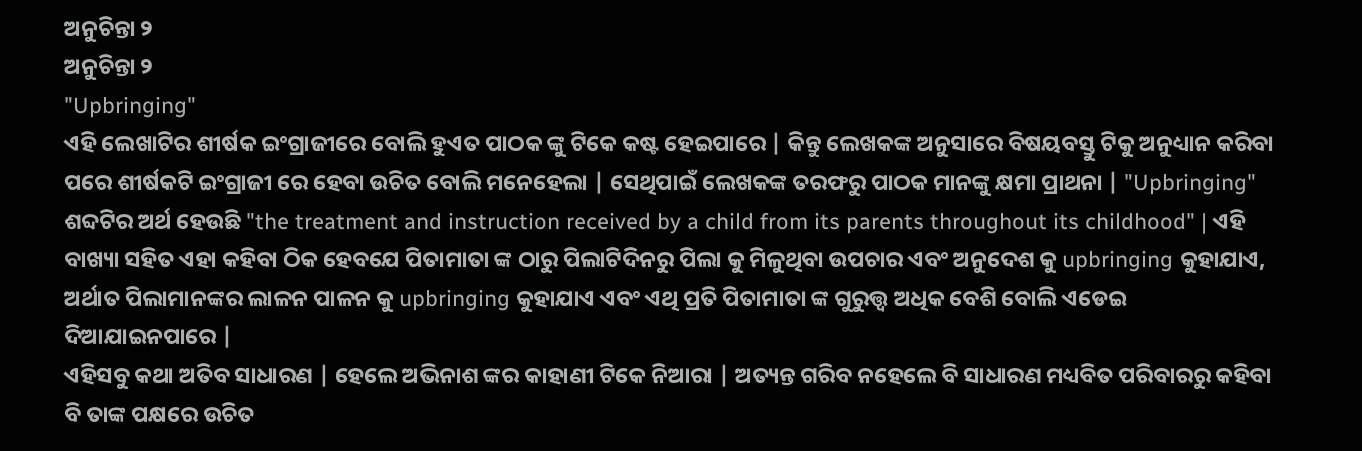ଅନୁଚିନ୍ତା ୨
ଅନୁଚିନ୍ତା ୨
"Upbringing"
ଏହି ଲେଖାଟିର ଶୀର୍ଷକ ଇଂଗ୍ରାଜୀରେ ବୋଲି ହୁଏତ ପାଠକ ଙ୍କୁ ଟିକେ କଷ୍ଟ ହେଇପାରେ | କିନ୍ତୁ ଲେଖକଙ୍କ ଅନୁସାରେ ବିଷୟବସ୍ତୁ ଟିକୁ ଅନୁଧ୍ୟାନ କରିବା ପରେ ଶୀର୍ଷକଟି ଇଂଗ୍ରାଜୀ ରେ ହେବା ଉଚିତ ବୋଲି ମନେହେଲା | ସେଥିପାଇଁ ଲେଖକଙ୍କ ତରଫରୁ ପାଠକ ମାନଙ୍କୁ କ୍ଷମା ପ୍ରାଥନା | "Upbringing" ଶବ୍ଦଟିର ଅର୍ଥ ହେଉଛି "the treatment and instruction received by a child from its parents throughout its childhood" | ଏହି ବାଖ୍ୟା ସହିତ ଏହା କହିବା ଠିକ ହେବଯେ ପିତାମାତା ଙ୍କ ଠାରୁ ପିଲାଟିଦିନରୁ ପିଲା କୁ ମିଳୁଥିବା ଉପଚାର ଏବଂ ଅନୁଦେଶ କୁ upbringing କୁହାଯାଏ, ଅର୍ଥାତ ପିଲାମାନଙ୍କର ଲାଳନ ପାଳନ କୁ upbringing କୁହାଯାଏ ଏବଂ ଏଥି ପ୍ରତି ପିତାମାତା ଙ୍କ ଗୁରୁତ୍ତ୍ୱ ଅଧିକ ବେଶି ବୋଲି ଏଡେଇ ଦିଆଯାଇନପାରେ |
ଏହିସବୁ କଥା ଅତିବ ସାଧାରଣ | ହେଲେ ଅଭିନାଶ ଙ୍କର କାହାଣୀ ଟିକେ ନିଆରା | ଅତ୍ୟନ୍ତ ଗରିବ ନହେଲେ ବି ସାଧାରଣ ମଧ୍ୟବିତ ପରିବାରରୁ କହିବା ବି ତାଙ୍କ ପକ୍ଷରେ ଉଚିତ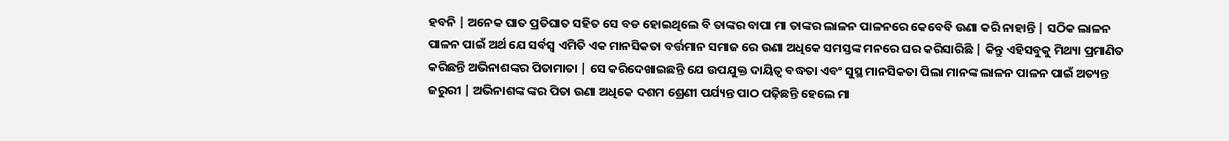ହବନି | ଅନେକ ଘାତ ପ୍ରତିଘାତ ସହିତ ସେ ବଡ ହୋଇଥିଲେ ବି ତାଙ୍କର ବାପା ମା ତାଙ୍କର ଲାଳନ ପାଳନରେ କେବେବି ଉଣା କରି ନାହାନ୍ତି | ସଠିକ ଲାଳନ ପାଳନ ପାଇଁ ଅର୍ଥ ଯେ ସର୍ବସ୍ବ ଏମିତି ଏକ ମାନସିକତା ବର୍ତ୍ତମାନ ସମାଜ ରେ ଉଣା ଅଧିକେ ସମସ୍ତଙ୍କ ମନରେ ଘର କରିସାରିଛି | କିନ୍ତୁ ଏହିସବୁକୁ ମିଥ୍ୟା ପ୍ରମାଣିତ କରିଛନ୍ତି ଅଭିନାଶଙ୍କର ପିତାମାତା | ସେ କରିଦେଖାଇଛନ୍ତି ଯେ ଉପଯୁକ୍ତ ଦାୟିତ୍ୱ ବଦ୍ଧତା ଏବଂ ସୁସ୍ଥ ମାନସିକତା ପିଲା ମାନଙ୍କ ଲାଳନ ପାଳନ ପାଇଁ ଅତ୍ୟନ୍ତ ଜରୁରୀ | ଅଭିନାଶଙ୍କ ଙ୍କର ପିତା ଉଣା ଅଧିକେ ଦଶମ ଶ୍ରେଣୀ ପର୍ଯ୍ୟନ୍ତ ପାଠ ପଢ଼ିଛନ୍ତି ହେଲେ ମା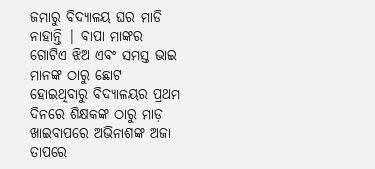ଜମାରୁ ବିଦ୍ୟାଳୟ ଘର ମାଡି ନାହାନ୍ତି | ବାପା ମାଙ୍କର ଗୋଟିଏ ଝିଅ ଏବଂ ସମସ୍ତ ଭାଇ ମାନଙ୍କ ଠାରୁ ଛୋଟ ହୋଇଥିବାରୁ ବିଦ୍ୟାଳୟର ପ୍ରଥମ ଦିନରେ ଶିକ୍ଷକଙ୍କ ଠାରୁ ମାଡ଼ ଖାଇବାପରେ ଅଭିନାଶଙ୍କ ଅଜା ତାପରେ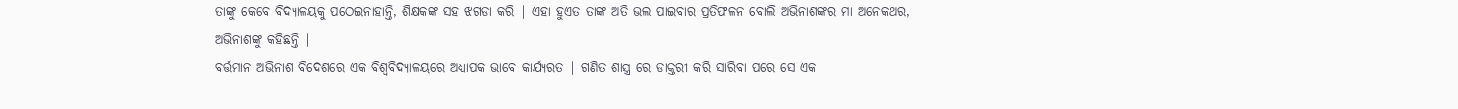ତାଙ୍କୁ କେବେ ବିଦ୍ୟାଳୟକୁ ପଠେଇନାହାନ୍ତି, ଶିକ୍ଷକଙ୍କ ସହ ଝଗଡା କରି | ଏହା ହୁଏତ ତାଙ୍କ ଅତି ଭଲ ପାଇବାର ପ୍ରତିଫଳନ ବୋଲି ଅଭିନାଶଙ୍କର ମା ଅନେକଥର, ଅଭିନାଶଙ୍କୁ କହିଛନ୍ତି |
ବର୍ତ୍ତମାନ ଅଭିନାଶ ବିଦେଶରେ ଏକ ବିଶ୍ୱବିଦ୍ୟାଳୟରେ ଅଧ୍ୟାପକ ଭାବେ କାର୍ଯ୍ୟରତ | ଗଣିତ ଶାସ୍ତ୍ର ରେ ଡାକ୍ତରୀ କରି ସାରିବା ପରେ ସେ ଏକ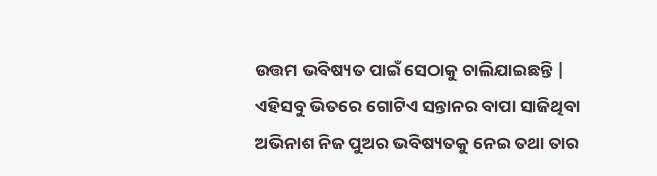ଉତ୍ତମ ଭବିଷ୍ୟତ ପାଇଁ ସେଠାକୁ ଚାଲିଯାଇଛନ୍ତି | ଏହିସବୁ ଭିତରେ ଗୋଟିଏ ସନ୍ତାନର ବାପା ସାଜିଥିବା ଅଭିନାଶ ନିଜ ପୁଅର ଭବିଷ୍ୟତକୁ ନେଇ ତଥା ତାର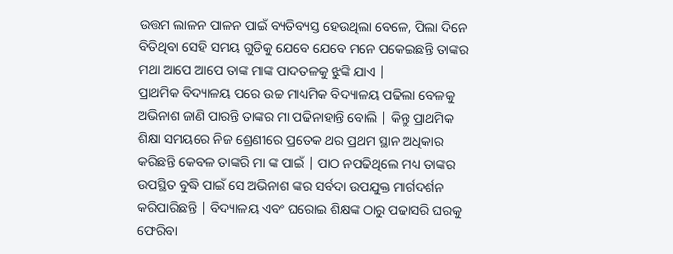ଉତ୍ତମ ଲାଳନ ପାଳନ ପାଇଁ ବ୍ୟତିବ୍ୟସ୍ତ ହେଉଥିଲା ବେଳେ, ପିଲା ଦିନେ ବିତିଥିବା ସେହି ସମୟ ଗୁଡିକୁ ଯେବେ ଯେବେ ମନେ ପକେଇଛନ୍ତି ତାଙ୍କର ମଥା ଆପେ ଆପେ ତାଙ୍କ ମାଙ୍କ ପାଦତଳକୁ ଝୁଙ୍କି ଯାଏ |
ପ୍ରାଥମିକ ବିଦ୍ୟାଳୟ ପରେ ଉଚ୍ଚ ମାଧ୍ୟମିକ ବିଦ୍ୟାଳୟ ପଢିଲା ବେଳକୁ ଅଭିନାଶ ଜାଣି ପାରନ୍ତି ତାଙ୍କର ମା ପଢିନାହାନ୍ତି ବୋଲି | କିନ୍ତୁ ପ୍ରାଥମିକ ଶିକ୍ଷା ସମୟରେ ନିଜ ଶ୍ରେଣୀରେ ପ୍ରତେକ ଥର ପ୍ରଥମ ସ୍ଥାନ ଅଧିକାର କରିଛନ୍ତି କେବଳ ତାଙ୍କରି ମା ଙ୍କ ପାଇଁ | ପାଠ ନପଢିଥିଲେ ମଧ୍ୟ ତାଙ୍କର ଉପସ୍ଥିତ ବୁଦ୍ଧି ପାଇଁ ସେ ଅଭିନାଶ ଙ୍କର ସର୍ବଦା ଉପଯୁକ୍ତ ମାର୍ଗଦର୍ଶନ କରିପାରିଛନ୍ତି | ବିଦ୍ୟାଳୟ ଏବଂ ଘରୋଇ ଶିକ୍ଷଙ୍କ ଠାରୁ ପଢାସରି ଘରକୁ ଫେରିବା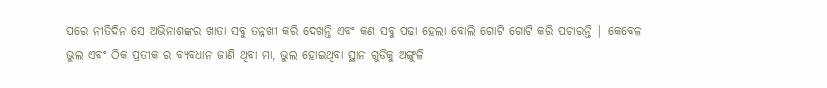ପରେ ନୀତିଦିନ ସେ ଅଭିନାଶଙ୍କର ଖାତା ସବୁ ତନ୍ନଖୀ କରି ଦେଖନ୍ତି ଏବଂ କଣ ସବୁ ପଢା ହେଲା ବୋଲି ଗୋଟି ଗୋଟି କରି ପଚାରନ୍ତି | କେବେଳ ଭୁଲ ଏବଂ ଠିକ ପ୍ରତୀକ ର ବ୍ୟବଧାନ ଜାଣି ଥିବା ମା, ଭୁଲ ହୋଇଥିବା ସ୍ଥାନ ଗୁଡିକୁ ଅଙ୍ଗୁଳି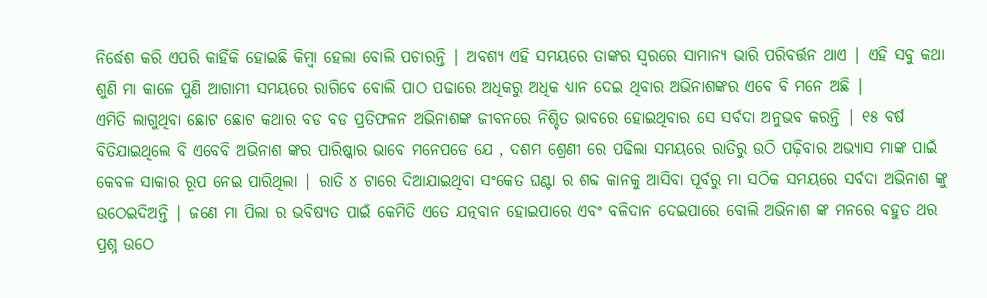ନିର୍ଦ୍ଧେଶ କରି ଏପରି କାହିଁକି ହୋଇଛି କିମ୍ବା ହେଲା ବୋଲି ପଚାରନ୍ତି | ଅବଶ୍ୟ ଏହି ସମୟରେ ତାଙ୍କର ସ୍ଵରରେ ସାମାନ୍ୟ ଭାରି ପରିବର୍ତ୍ତନ ଥାଏ | ଏହି ସବୁ କଥା ଶୁଣି ମା କାଳେ ପୁଣି ଆଗାମୀ ସମୟରେ ରାଗିବେ ବୋଲି ପାଠ ପଢାରେ ଅଧିକରୁ ଅଧିକ ଧ୍ୟାନ ଦେଇ ଥିବାର ଅଭିନାଶଙ୍କର ଏବେ ବି ମନେ ଅଛି |
ଏମିତି ଲାଗୁଥିବା ଛୋଟ ଛୋଟ କଥାର ବଡ ବଡ ପ୍ରତିଫଳନ ଅଭିନାଶଙ୍କ ଜୀବନରେ ନିଶ୍ଚିତ ଭାବରେ ହୋଇଥିବାର ସେ ସର୍ବଦା ଅନୁଭବ କରନ୍ତି | ୧୫ ବର୍ଷ ବିତିଯାଇଥିଲେ ବି ଏବେବି ଅଭିନାଶ ଙ୍କର ପାରିଷ୍କାର ଭାବେ ମନେପଡେ ଯେ , ଦଶମ ଶ୍ରେଣୀ ରେ ପଢିଲା ସମୟରେ ରାତିରୁ ଉଠି ପଢ଼ିବାର ଅଭ୍ୟାସ ମାଙ୍କ ପାଇଁ କେବଳ ସାକାର ରୂପ ନେଇ ପାରିଥିଲା | ରାତି ୪ ଟାରେ ଦିଆଯାଇଥିବା ସଂକେତ ଘଣ୍ଟା ର ଶବ୍ଦ କାନକୁ ଆସିବା ପୂର୍ବରୁ ମା ସଠିକ ସମୟରେ ସର୍ବଦା ଅଭିନାଶ ଙ୍କୁ ଉଠେଇଦିଅନ୍ତି | ଜଣେ ମା ପିଲା ର ଭବିଷ୍ୟତ ପାଇଁ କେମିତି ଏତେ ଯତ୍ନବାନ ହୋଇପାରେ ଏବଂ ବଳିଦାନ ଦେଇପାରେ ବୋଲି ଅଭିନାଶ ଙ୍କ ମନରେ ବହୁତ ଥର ପ୍ରଶ୍ନ ଉଠେ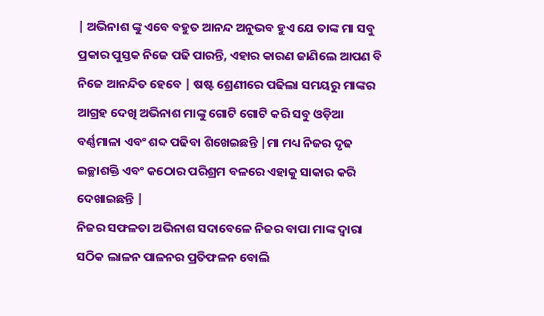| ଅଭିନାଶ ଙ୍କୁ ଏବେ ବହୁତ ଆନନ୍ଦ ଅନୁଭବ ହୁଏ ଯେ ତାଙ୍କ ମା ସବୁ ପ୍ରକାର ପୁସ୍ତକ ନିଜେ ପଢି ପାରନ୍ତି, ଏହାର କାରଣ ଜାଣିଲେ ଆପଣ ବି ନିଜେ ଆନନ୍ଦିତ ହେବେ | ଷଷ୍ଟ ଶ୍ରେଣୀରେ ପଢିଲା ସମୟରୁ ମାଙ୍କର ଆଗ୍ରହ ଦେଖି ଅଭିନାଶ ମାଙ୍କୁ ଗୋଟି ଗୋଟି କରି ସବୁ ଓଡ଼ିଆ ବର୍ଣ୍ଣମାଳା ଏବଂ ଶବ୍ଦ ପଢିବା ଶିଖେଇଛନ୍ତି |ମା ମଧ୍ୟ ନିଜର ଦୃଢ ଇଚ୍ଛାଶକ୍ତି ଏବଂ କଠୋର ପରିଶ୍ରମ ବଳରେ ଏହାକୁ ସାକାର କରି ଦେଖାଇଛନ୍ତି |
ନିଜର ସଫଳତା ଅଭିନାଶ ସଦାବେଳେ ନିଜର ବାପା ମାଙ୍କ ଦ୍ୱାରା ସଠିକ ଲାଳନ ପାଳନର ପ୍ରତିଫଳନ ବୋଲି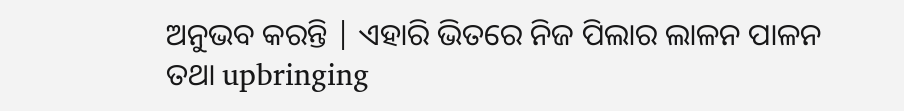ଅନୁଭବ କରନ୍ତି | ଏହାରି ଭିତରେ ନିଜ ପିଲାର ଲାଳନ ପାଳନ ତଥା upbringing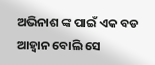ଅଭିନାଶ ଙ୍କ ପାଇଁ ଏକ ବଡ ଆହ୍ୱାନ ବୋଲି ସେ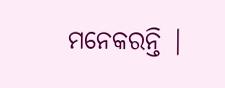ମନେକରନ୍ତି |